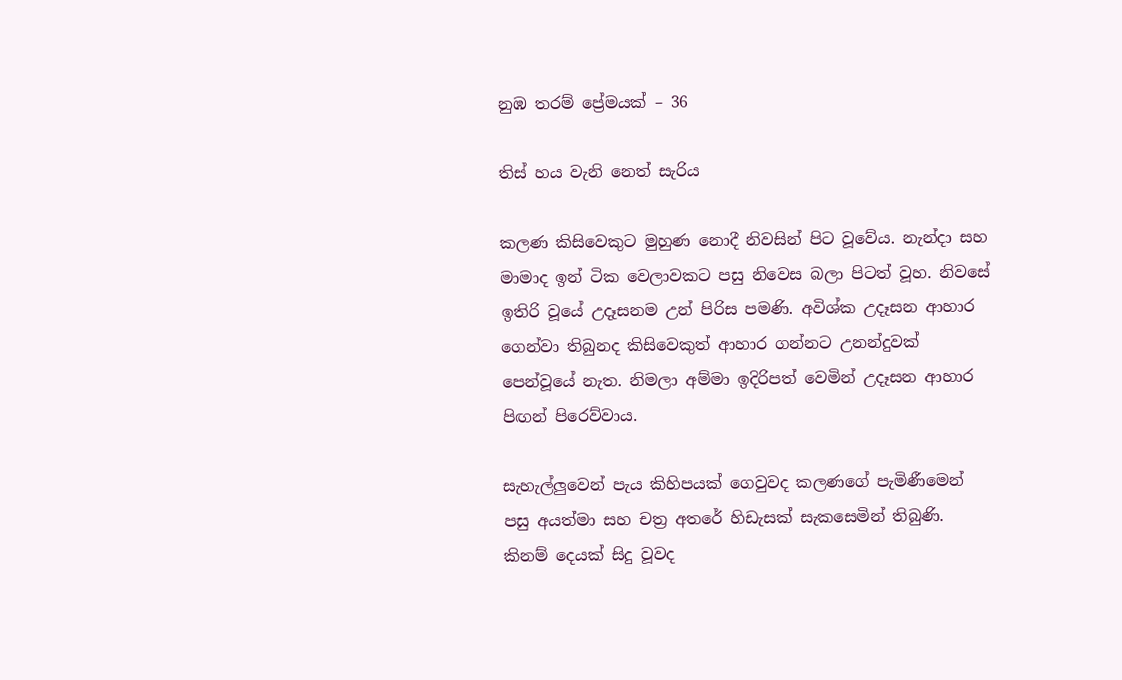නුඹ තරම් ප්‍රේමයක් – 36

තිස් හය වැනි නෙත් සැරිය

කලණ කිසිවෙකුට මුහුණ නොදී නිවසින් පිට වූවේය. නැන්දා සහ මාමාද ඉන් ටික වෙලාවකට පසු නිවෙස බලා පිටත් වූහ. නිවසේ ඉතිරි වූයේ උදෑසනම උන් පිරිස පමණි. අවිශ්ක උදෑසන ආහාර ගෙන්වා තිබුනද කිසිවෙකුත් ආහාර ගන්නට උනන්දුවක් පෙන්වූයේ නැත. නිමලා අම්මා ඉදිරිපත් වෙමින් උදෑසන ආහාර පිඟන් පිරෙව්වාය.

සැහැල්ලුවෙන් පැය කිහිපයක් ගෙවුවද කලණගේ පැමිණීමෙන් පසු අයත්මා සහ චත්‍ර අතරේ හිඩැසක් සැකසෙමින් තිබුණි. කිනම් දෙයක් සිදු වූවද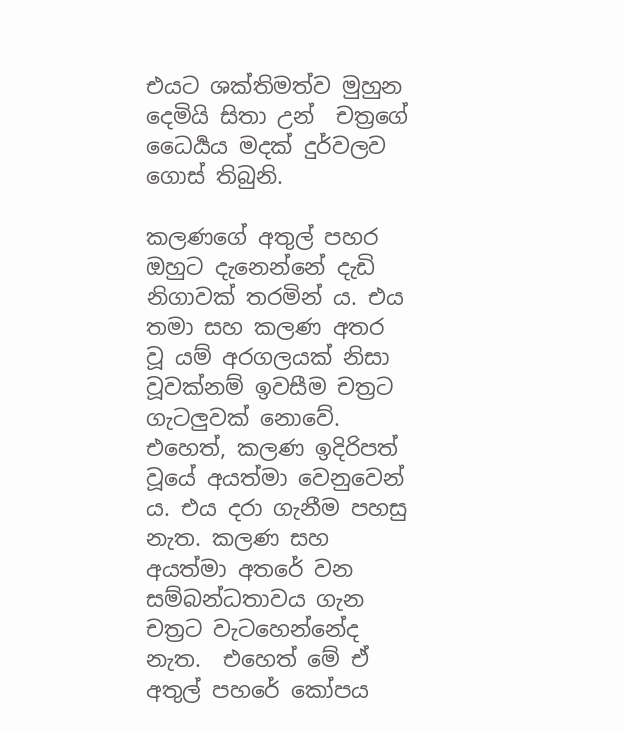එයට ශක්තිමත්ව මුහුන දෙමියි සිතා උන්  චත්‍රගේ ධෛර්‍යය මදක් දුර්වලව ගොස් තිබුනි.

කලණගේ අතුල් පහර ඔහුට දැනෙන්නේ දැඩි නිගාවක් තරමින් ය. එය තමා සහ කලණ අතර  වූ යම් අරගලයක් නිසා වූවක්නම් ඉවසීම චත්‍රට ගැටලුවක් නොවේ. එහෙත්, කලණ ඉදිරිපත් වූයේ අයත්මා වෙනුවෙන් ය. එය දරා ගැනීම පහසු නැත. කලණ සහ අයත්මා අතරේ වන සම්බන්ධතාවය ගැන චත්‍රට වැටහෙන්නේද නැත.  එහෙත් මේ ඒ අතුල් පහරේ කෝපය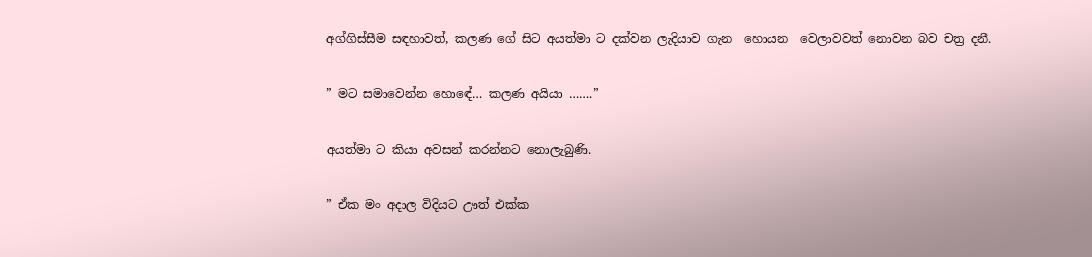අග්ගිස්සීම සඳහාවත්, කලණ ගේ සිට අයත්මා ට දක්වන ලැදියාව ගැන  හොයන  වෙලාවවත් නොවන බව චත්‍ර දනී.

” මට සමාවෙන්න හොඳේ… කලණ අයියා …….”

අයත්මා ට කියා අවසන් කරන්නට නොලැබුණි.

” ඒක මං අදාල විදියට ඌත් එක්ක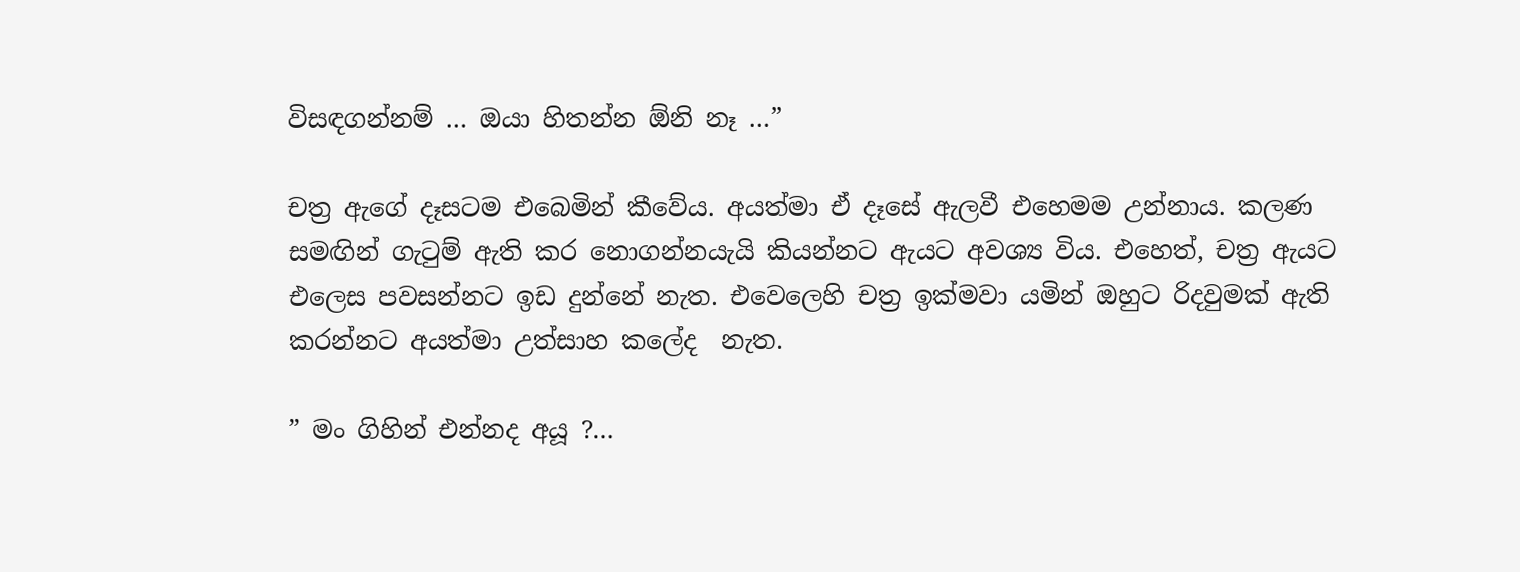විසඳගන්නම් … ඔයා හිතන්න ඕනි නෑ …”

චත්‍ර ඇගේ දෑසටම එබෙමින් කීවේය. අයත්මා ඒ දෑසේ ඇලවී එහෙමම උන්නාය. කලණ සමඟින් ගැටුම් ඇති කර නොගන්නයැයි කියන්නට ඇයට අවශ්‍ය විය. එහෙත්, චත්‍ර ඇයට එලෙස පවසන්නට ඉඩ දුන්නේ නැත. එවෙලෙහි චත්‍ර ඉක්මවා යමින් ඔහුට රිදවුමක් ඇති කරන්නට අයත්මා උත්සාහ කලේද  නැත.

” මං ගිහින් එන්නද අයූ ?…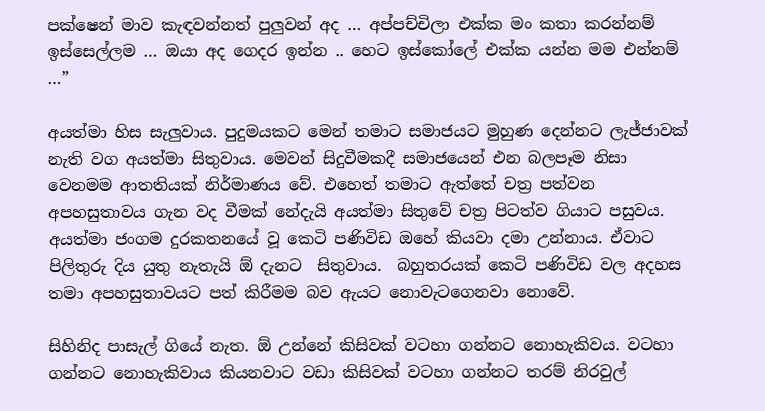පක්ෂෙන් මාව කැඳවන්නත් පුලුවන් අද … අප්පච්චිලා එක්ක මං කතා කරන්නම් ඉස්සෙල්ලම … ඔයා අද ගෙදර ඉන්න .. හෙට ඉස්කෝලේ එක්ක යන්න මම එන්නම් …”

අයත්මා හිස සැලුවාය. පුදුමයකට මෙන් තමාට සමාජයට මුහුණ දෙන්නට ලැජ්ජාවක් නැති වග අයත්මා සිතුවාය. මෙවන් සිදුවීමකදී සමාජයෙන් එන බලපෑම නිසා වෙනමම ආතතියක් නිර්මාණය වේ. එහෙත් තමාට ඇත්තේ චත්‍ර පත්වන අපහසුතාවය ගැන වද වීමක් නේදැයි අයත්මා සිතුවේ චත්‍ර පිටත්ව ගියාට පසුවය. අයත්මා ජංගම දුරකතනයේ වූ කෙටි පණිවිඩ ඔහේ කියවා දමා උන්නාය. ඒවාට පිලිතුරු දිය යුතු නැතැයි ඕ දැනට  සිතුවාය.  බහුතරයක් කෙටි පණිවිඩ වල අදහස තමා අපහසුතාවයට පත් කිරීමම බව ඇයට නොවැටගෙනවා නොවේ.

සිහිනිද පාසැල් ගියේ නැත. ඕ උන්නේ කිසිවක් වටහා ගන්නට නොහැකිවය. වටහා ගන්නට නොහැකිවාය කියනවාට වඩා කිසිවක් වටහා ගන්නට තරම් නිරවුල්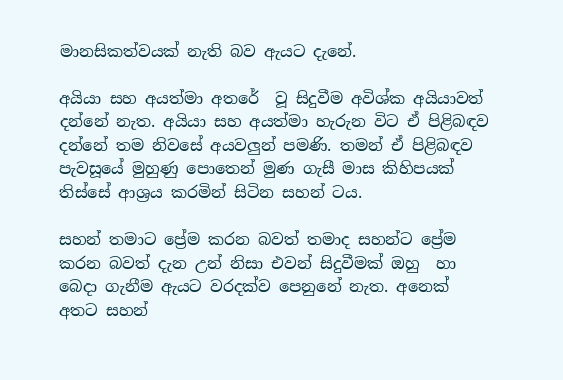මානසිකත්වයක් නැති බව ඇයට දැනේ.

අයියා සහ අයත්මා අතරේ  වූ සිදුවීම අවිශ්ක අයියාවත් දන්නේ නැත. අයියා සහ අයත්මා හැරුන විට ඒ පිළිබඳව දන්නේ තම නිවසේ අයවලුන් පමණි. තමන් ඒ පිළිබඳව පැවසූයේ මුහුණු පොතෙන් මුණ ගැසී මාස කිහිපයක් තිස්සේ ආශ්‍රය කරමින් සිටින සහන් ටය.

සහන් තමාට ප්‍රේම කරන බවත් තමාද සහන්ට ප්‍රේම කරන බවත් දැන උන් නිසා එවන් සිදුවීමක් ඔහු  හා බෙදා ගැනීම ඇයට වරදක්ව පෙනුනේ නැත. අනෙක් අතට සහන්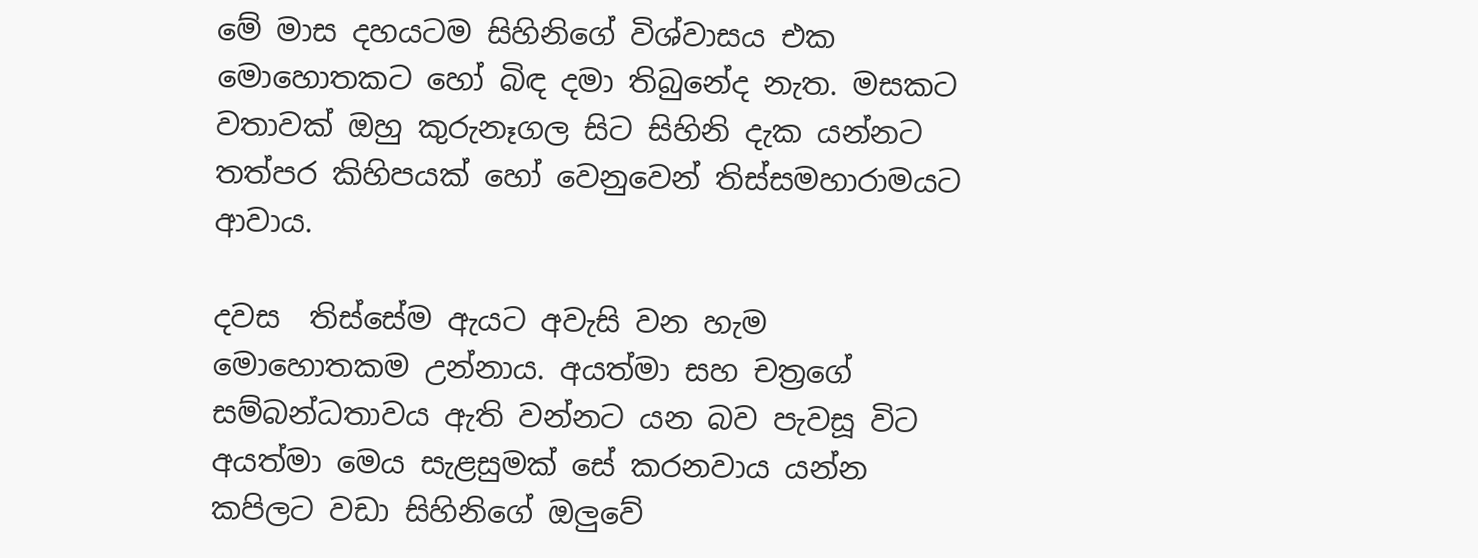මේ මාස දහයටම සිහිනිගේ විශ්වාසය එක මොහොතකට හෝ බිඳ දමා තිබුනේද නැත. මසකට වතාවක් ඔහු කුරුනෑගල සිට සිහිනි දැක යන්නට තත්‍පර කිහිපයක් හෝ වෙනුවෙන් තිස්සමහාරාමයට ආවාය.

දවස  තිස්සේම ඇයට අවැසි වන හැම මොහොතකම උන්නාය. අයත්මා සහ චත්‍රගේ සම්බන්ධතාවය ඇති වන්නට යන බව පැවසූ විට අයත්මා මෙය සැළසුමක් සේ කරනවාය යන්න කපිලට වඩා සිහිනිගේ ඔලුවේ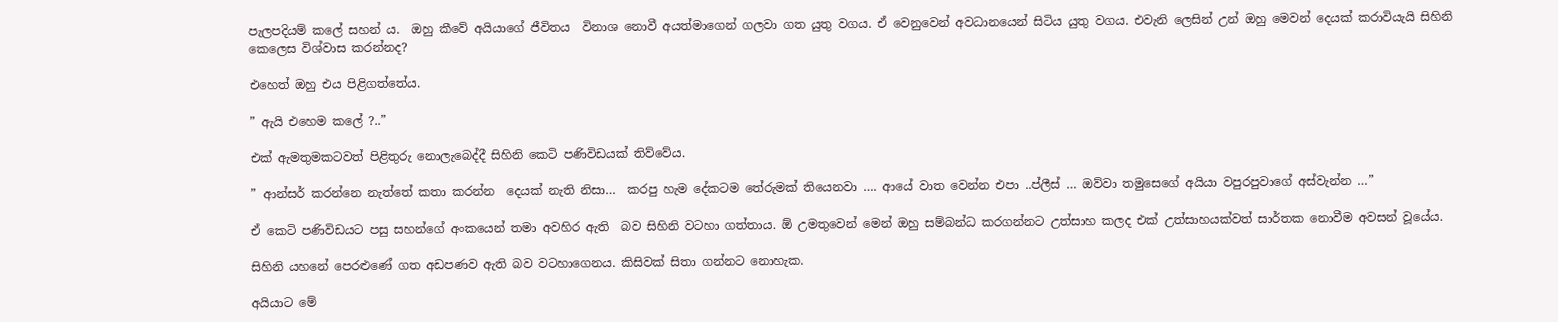පැලපදියම් කලේ සහන් ය.  ඔහු කීවේ අයියාගේ ජීවිතය  විනාශ නොවී අයත්මාගෙන් ගලවා ගත යුතු වගය. ඒ වෙනුවෙන් අවධානයෙන් සිටිය යුතු වගය. එවැනි ලෙසින් උන් ඔහු මෙවන් දෙයක් කරාවියැයි සිහිනි කෙලෙස විශ්වාස කරන්නද?

එහෙත් ඔහු එය පිළිගත්තේය.

” ඇයි එහෙම කලේ ?..”

එක් ඇමතුමකටවත් පිළිතුරු නොලැබෙද්දී සිහිනි කෙටි පණිවිඩයක් තිව්වේය.

” ආන්සර් කරන්නෙ නැත්තේ කතා කරන්න  දෙයක් නැති නිසා…  කරපු හැම දේකටම තේරුමක් තියෙනවා …. ආයේ වාත වෙන්න එපා ..ප්ලීස් … ඔව්වා තමුසෙගේ අයියා වපුරපුවාගේ අස්වැන්න …”

ඒ කෙටි පණිවිඩයට පසු සහන්ගේ අංකයෙන් තමා අවහිර ඇති  බව සිහිනි වටහා ගත්තාය. ඕ උමතුවෙන් මෙන් ඔහු සම්බන්ධ කරගන්නට උත්සාහ කලද එක් උත්සාහයක්වත් සාර්තක නොවීම අවසන් වූයේය.

සිහිනි යහනේ පෙරළුණේ ගත අඩපණව ඇති බව වටහාගෙනය. කිසිවක් සිතා ගන්නට නොහැක.

අයියාට මේ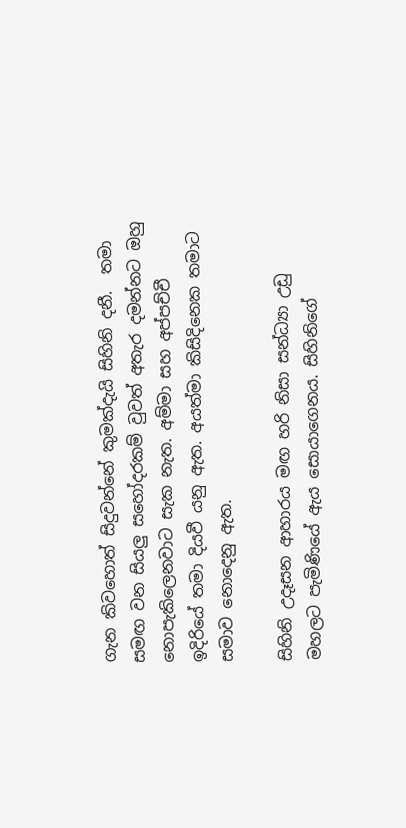ගැන කිවහොත් සිදුවන්නේ කුමක්දැයි සිහිනි දනී.  තමා සමඟ වන සියලු සහෝදරකම් වුවත් අතැර දමන්නට ඔහු නොපැකිලෙනවාට සැක නැත. අම්මා සහ අප්පච්චී ඉදිරියේ තමා දියවී යනු ඇත. අයත්මා කිසිදිනෙක තමාට සමාව නොදෙනු ඇත.

සිහිනි උදෑසන ආහාරය මඟ හරි නිසා සන්ධ්‍යා උඩු මහලට පැමිණියේ ඇය සොයාගෙනය. සිහිනිගේ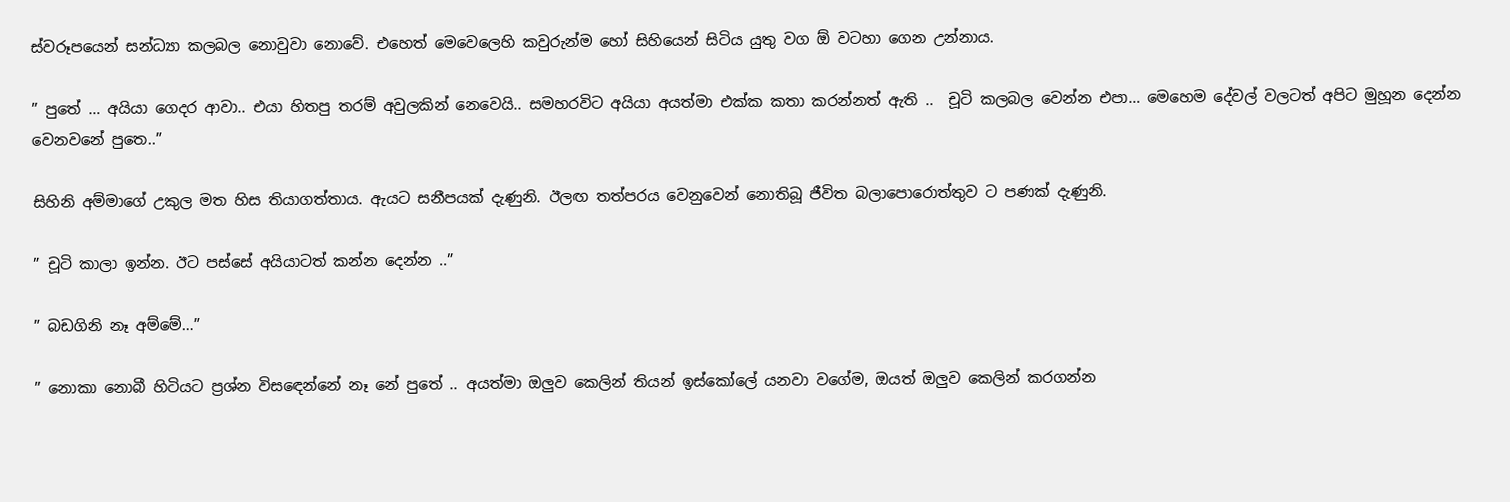ස්වරූපයෙන් සන්ධ්‍යා කලබල නොවුවා නොවේ. එහෙත් මෙවෙලෙහි කවුරුන්ම හෝ සිහියෙන් සිටිය යුතු වග ඕ වටහා ගෙන උන්නාය.

” පුතේ … අයියා ගෙදර ආවා.. එයා හිතපු තරම් අවුලකින් නෙවෙයි.. සමහරවිට අයියා අයත්මා එක්ක කතා කරන්නත් ඇති ..  චූටි කලබල වෙන්න එපා… මෙහෙම දේවල් වලටත් අපිට මුහූන දෙන්න වෙනවනේ පුතෙ..”

සිහිනි අම්මාගේ උකුල මත හිස තියාගත්තාය. ඇයට සනීපයක් දැණුනි. ඊලඟ තත්පරය වෙනුවෙන් නොතිබූ ජීවිත බලාපොරොත්තුව ට පණක් දැණුනි.

” චූටි කාලා ඉන්න. ඊට පස්සේ අයියාටත් කන්න දෙන්න ..”

” බඩගිනි නෑ අම්මේ…”

” නොකා නොබී හිටියට ප්‍රශ්න විසඳෙන්නේ නෑ නේ පුතේ .. අයත්මා ඔලුව කෙලින් තියන් ඉස්කෝලේ යනවා වගේම, ඔයත් ඔලුව කෙලින් කරගන්න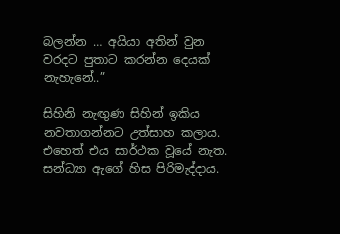බලන්න … අයියා අතින් වුන වරදට පුතාට කරන්න දෙයක් නැහැනේ..”

සිහිනි නැඟුණ සිහින් ඉකිය නවතාගන්නට උත්සාහ කලාය. එහෙත් එය සාර්ථක වූයේ නැත. සන්ධ්‍යා ඇගේ හිස පිරිමැද්දාය.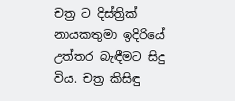චත්‍ර ට දිස්ත්‍රික් නායකතුමා ඉදිරියේ උත්තර බැඳීමට සිදු විය. චත්‍ර කිසිඳු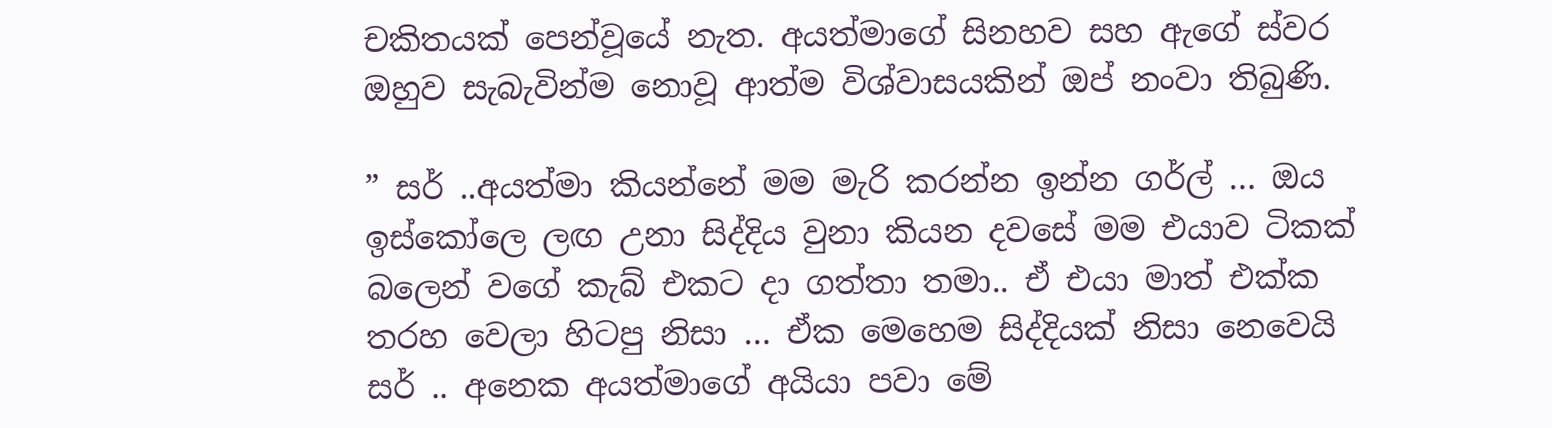චකිතයක් පෙන්වූයේ නැත. අයත්මාගේ සිනහව සහ ඇගේ ස්වර ඔහුව සැබැවින්ම නොවූ ආත්ම විශ්වාසයකින් ඔප් නංවා තිබුණි.

” සර් ..අයත්මා කියන්නේ මම මැරි කරන්න ඉන්න ගර්ල් … ඔය ඉස්කෝලෙ ලඟ උනා සිද්දිය වුනා කියන දවසේ මම එයාව ටිකක් බලෙන් වගේ කැබ් එකට දා ගත්තා තමා.. ඒ එයා මාත් එක්ක තරහ වෙලා හිටපු නිසා … ඒක මෙහෙම සිද්දියක් නිසා නෙවෙයි සර් .. අනෙක අයත්මාගේ අයියා පවා මේ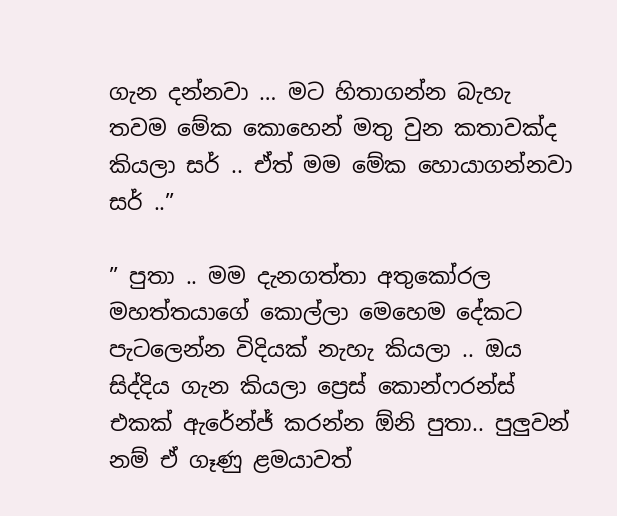ගැන දන්නවා … මට හිතාගන්න බැහැ තවම මේක කොහෙන් මතු වුන කතාවක්ද කියලා සර් .. ඒත් මම මේක හොයාගන්නවා සර් ..”

” පුතා .. මම දැනගත්තා අතුකෝරල මහත්තයාගේ කොල්ලා මෙහෙම දේකට පැටලෙන්න විදියක් නැහැ කියලා .. ඔය සිද්දිය ගැන කියලා ප්‍රෙස් කොන්ෆරන්ස් එකක් ඇරේන්ජ් කරන්න ඕනි පුතා.. පුලුවන් නම් ඒ ගෑණු ළමයාවත්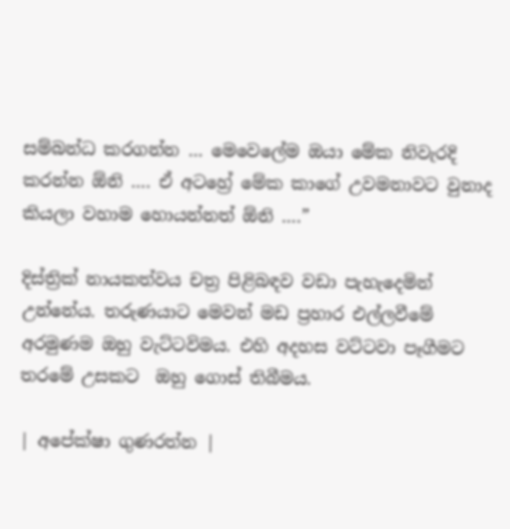සම්බන්ධ කරගන්න … මෙවෙලේම ඔයා මේක නිවැරදි කරන්න ඕනි …. ඒ අටහ්‍රේ මේක කාගේ උවමනාවට වුනාද කියලා වහාම හොයන්නත් ඕනි ….”

දිස්ත්‍රික් නායකත්වය චත්‍ර පිළිබඳව වඩා පැහැදෙමින් උන්නේය. තරුණයාට මෙවන් මඩ ප්‍රහාර එල්ලවීමේ අරමුණම ඔහු වැට්ටවිමය. එහි අදහස වට්ටවා පෑගීමට තරමේ උසකට  ඔහු ගොස් තිබීමය.

| අපේක්ෂා ගුණරත්න |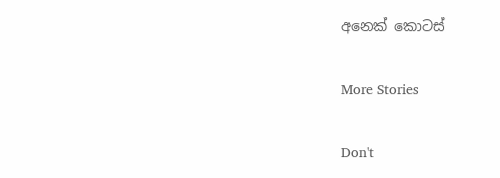අනෙක් කොටස්

More Stories

Don't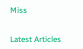Miss


Latest Articles